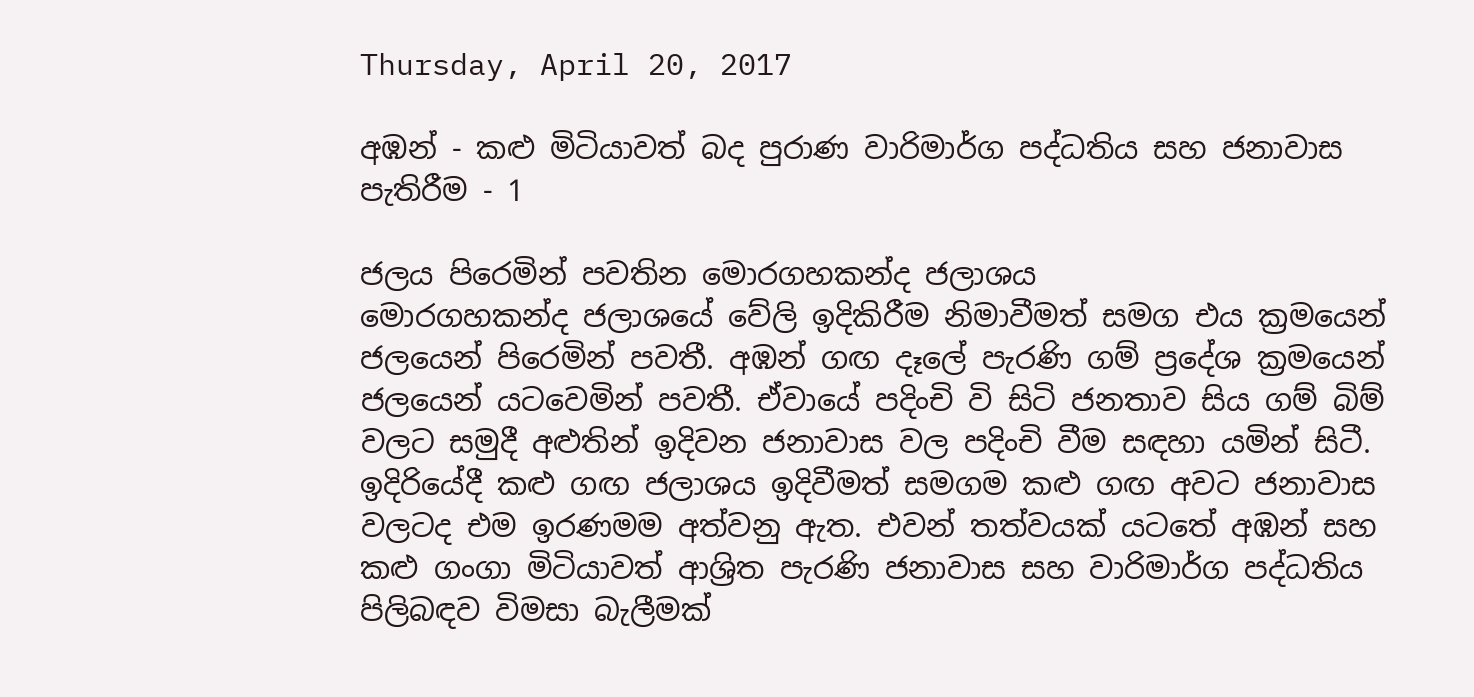Thursday, April 20, 2017

අඹන් - කළු මිටියාවත් බද පුරාණ වාරිමාර්ග පද්ධතිය සහ ජනාවාස පැතිරීම - 1

ජලය පිරෙමින් පවතින මොරගහකන්ද ජලාශය
මොරගහකන්ද ජලාශයේ වේලි ඉදිකිරීම නිමාවීමත් සමග එය ක්‍රමයෙන් ජලයෙන් පිරෙමින් පවතී. අඹන් ගඟ දෑලේ පැරණි ගම් ප්‍රදේශ ක්‍රමයෙන් ජලයෙන් යටවෙමින් පවතී. ඒවායේ පදිංචි වි සිටි ජනතාව සිය ගම් බිම් වලට සමුදී අළුතින් ඉදිවන ජනාවාස වල පදිංචි වීම සඳහා යමින් සිටී. ඉදිරියේදී කළු ගඟ ජලාශය ඉදිවීමත් සමගම කළු ගඟ අවට ජනාවාස වලටද එම ඉරණමම අත්වනු ඇත. එවන් තත්වයක් යටතේ අඹන් සහ කළු ගංගා මිටියාවත් ආශ්‍රිත පැරණි ජනාවාස සහ වාරිමාර්ග පද්ධතිය පිලිබඳව විමසා බැලීමක්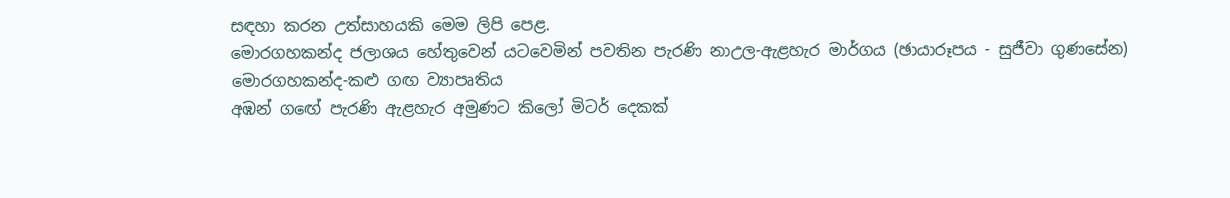සඳහා කරන උත්සාහයකි මෙම ලිපි පෙළ.
මොරගහකන්ද ජලාශය හේතුවෙන් යටවෙමින් පවතින පැරණි නාඋල-ඇළහැර මාර්ගය (ඡායාරූපය - සුජීවා ගුණසේන)
මොරගහකන්ද-කළු ගඟ ව්‍යාපෘතිය
අඹන් ගඟේ පැරණි ඇළහැර අමුණට කිලෝ මිටර් දෙකක්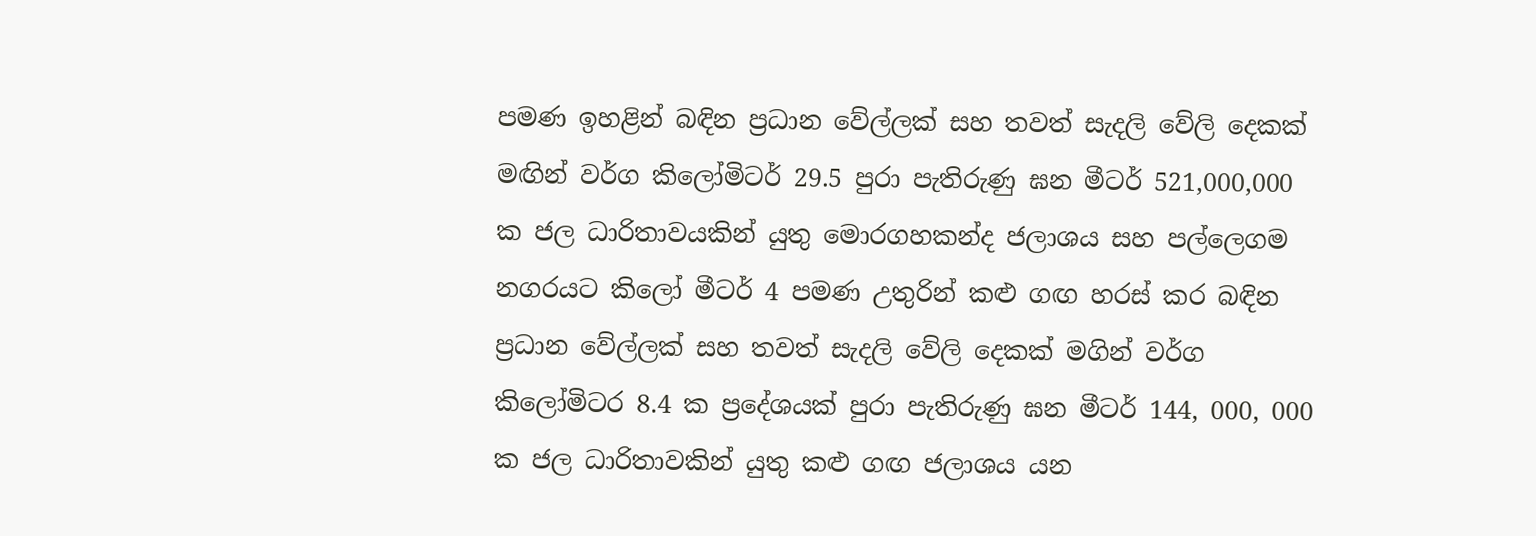පමණ ඉහළින් බඳින ප්‍රධාන වේල්ලක් සහ තවත් සැදලි වේලි දෙකක් මඟින් වර්ග කිලෝමිටර් 29.5 පුරා පැතිරුණු ඝන මීටර් 521,000,000 ක ජල ධාරිතාවයකින් යුතු මොරගහකන්ද ජලාශය සහ පල්ලෙගම නගරයට කිලෝ මීටර් 4 පමණ උතුරින් කළු ගඟ හරස් කර බඳින ප්‍රධාන වේල්ලක් සහ තවත් සැදලි වේලි දෙකක් මගින් වර්ග කිලෝමිටර 8.4 ක ප්‍රදේශයක් පුරා පැතිරුණු ඝන මීටර් 144, 000, 000 ක ජල ධාරිතාවකින් යුතු කළු ගඟ ජලාශය යන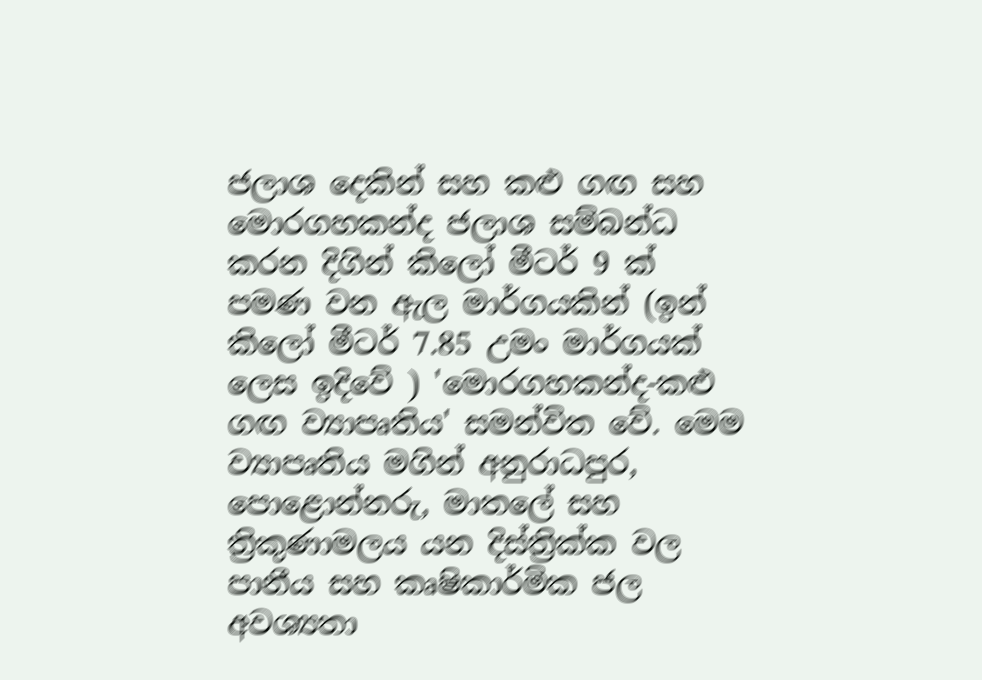ජලාශ දෙකින් සහ කළු ගඟ සහ මොරගහකන්ද ජලාශ සම්බන්ධ කරන දිගින් කිලෝ මීටර් 9 ක් පමණ වන ඇල මාර්ගයකින් (ඉන් කිලෝ මීටර් 7.85 උමං මාර්ගයක් ලෙස ඉදිවේ ) 'මොරගහකන්ද-කළු ගඟ ව්‍යාපෘතිය' සමන්විත වේ. මෙම ව්‍යාපෘතිය මගින් අනුරාධපුර, පොළොන්නරු, මාතලේ සහ ත්‍රිකුණාමලය යන දිස්ත්‍රික්ක වල පානීය සහ කෘෂිකාර්මික ජල අවශ්‍යතා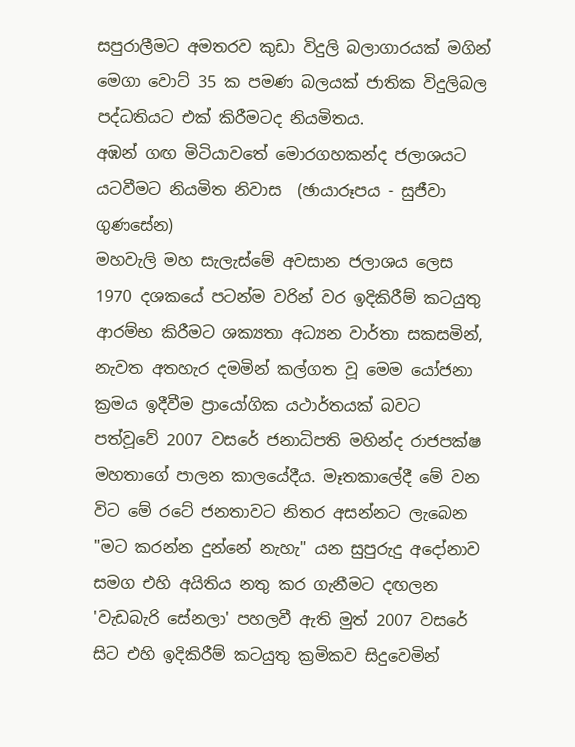සපුරාලීමට අමතරව කුඩා විදුලි බලාගාරයක් මගින් මෙගා වොට් 35 ක පමණ බලයක් ජාතික විදුලිබල පද්ධතියට එක් කිරීමටද නියමිතය.
අඹන් ගඟ මිටියාවතේ මොරගහකන්ද ජලාශයට යටවීමට නියමිත නිවාස  (ඡායාරූපය - සුජීවා ගුණසේන)
මහවැලි මහ සැලැස්මේ අවසාන ජලාශය ලෙස 1970 දශකයේ පටන්ම වරින් වර ඉදිකිරීම් කටයුතු ආරම්භ කිරීමට ශක්‍යතා අධ්‍යන වාර්තා සකසමින්, නැවත අතහැර දමමින් කල්ගත වූ මෙම යෝජනා ක්‍රමය ඉදීවීම ප්‍රායෝගික යථාර්තයක් බවට පත්වූවේ 2007 වසරේ ජනාධිපති මහින්ද රාජපක්ෂ මහතාගේ පාලන කාලයේදීය. මෑතකාලේදී මේ වන විට මේ රටේ ජනතාවට නිතර අසන්නට ලැබෙන "මට කරන්න දුන්නේ නැහැ" යන සුපුරුදු අදෝනාව සමග එහි අයිතිය නතු කර ගැනීමට දඟලන 'වැඩබැරි සේනලා' පහලවී ඇති මුත් 2007 වසරේ සිට එහි ඉදිකිරීම් කටයුතු ක්‍රමිකව සිදුවෙමින්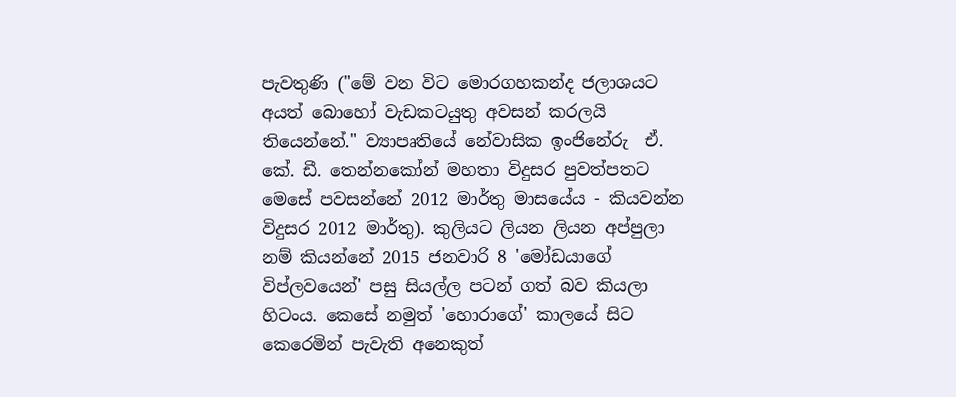පැවතුණි ("මේ වන විට මොරගහකන්ද ජලාශයට අයත් බොහෝ වැඩකටයුතු අවසන් කරලයි තියෙන්නේ." ව්‍යාපෘතියේ නේවාසික ඉංජිනේරු  ඒ. කේ. ඩී. තෙන්නකෝන් මහතා විදුසර පුවත්පතට මෙසේ පවසන්නේ 2012 මාර්තු මාසයේය - කියවන්න විදුසර 2012 මාර්තු). කුලියට ලියන ලියන අප්පුලා නම් කියන්නේ 2015 ජනවාරි 8 'මෝඩයාගේ විප්ලවයෙන්' පසු සියල්ල පටන් ගත් බව කියලා හිටංය. කෙසේ නමුත් 'හොරාගේ' කාලයේ සිට කෙරෙමින් පැවැති අනෙකුත්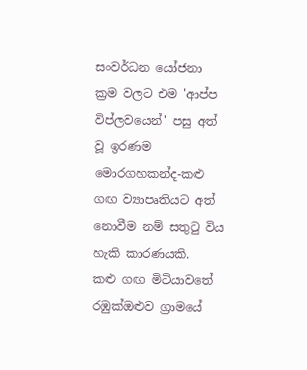සංවර්ධන යෝජනා ක්‍රම වලට එම 'ආප්ප විප්ලවයෙන්' පසු අත් වූ ඉරණම මොරගහකන්ද-කළු ගඟ ව්‍යාපෘතියට අත් නොවීම නම් සතුටු විය හැකි කාරණයකි.
කළු ගඟ මිටියාවතේ රඹුක්ඔළුව ග්‍රාමයේ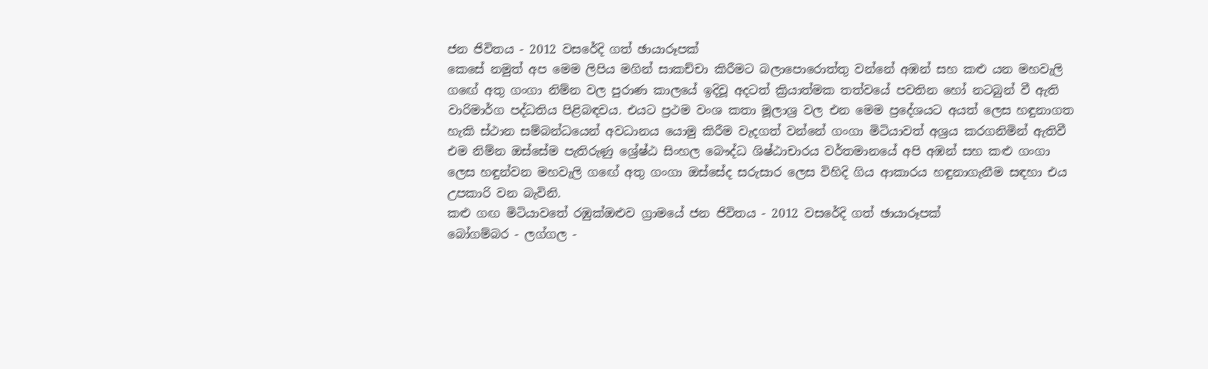ජන ජිවිතය - 2012 වසරේදි ගත් ඡායාරූපක්
කෙසේ නමුත් අප මෙම ලිපිය මගින් සාකච්චා කිරීමට බලාපොරොත්තු වන්නේ අඹන් සහ කළු යන මහවැලි ගඟේ අතු ගංගා නිම්න වල පුරාණ කාලයේ ඉදිවූ අදටත් ක්‍රියාත්මක තත්වයේ පවතින හෝ නටබුන් වී ඇති වාරිමාර්ග පද්ධතිය පිළිබඳවය. එයට ප්‍රථම වංශ කතා මූලාශ්‍ර වල එන මෙම ප්‍රදේශයට අයත් ලෙස හඳුනාගත හැකි ස්ථාන සම්බන්ධයෙන් අවධානය යොමු කිරීම වැදගත් වන්නේ ගංගා මිටියාවත් අශ්‍රය කරගනිමින් ඇතිවී එම නිම්න ඔස්සේම පැතිරුණු ශ්‍රේෂ්ඨ සිංහල බෞද්ධ ශිෂ්ඨාචාරය වර්තමානයේ අපි අඹන් සහ කළු ගංගා ලෙස හඳුන්වන මහවැලි ගඟේ අතු ගංගා ඔස්සේද සරුසාර ලෙස විහිදි ගිය ආකාරය හඳුනාගැනීම සඳහා එය උපකාරි වන බැවිනි.
කළු ගඟ මිටියාවතේ රඹුක්ඔළුව ග්‍රාමයේ ජන ජිවිතය - 2012 වසරේදි ගත් ඡායාරූපක්
බෝගම්බර - ලග්ගල -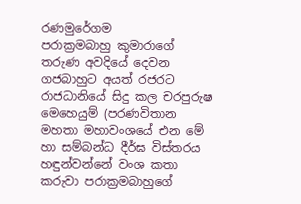රණමුරේගම
පරාක්‍රමබාහු කුමාරාගේ තරුණ අවදියේ දෙවන ගජබාහුට අයත් රජරට රාජධානියේ සිදු කල චරපුරුෂ මෙහෙයුම් (පරණවිතාන මහතා මහාවංශයේ එන මේ හා සම්බන්ධ දීර්ඝ විස්තරය හඳුන්වන්නේ වංශ කතා කරුවා පරාක්‍රමබාහුගේ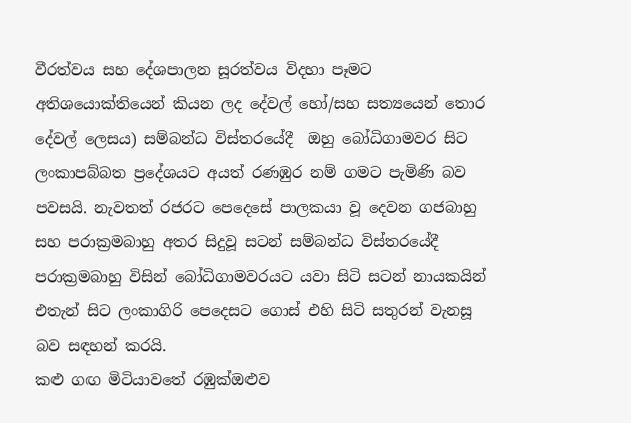වීරත්වය සහ දේශපාලන සූරත්වය විදහා පෑමට අතිශයොක්තියෙන් කියන ලද දේවල් හෝ/සහ සත්‍යයෙන් තොර දේවල් ලෙසය) සම්බන්ධ විස්තරයේදී  ඔහු බෝධිගාමවර සිට ලංකාපබ්බත ප්‍රදේශයට අයත් රණඹුර නම් ගමට පැමිණි බව පවසයි. නැවතත් රජරට පෙදෙසේ පාලකයා වූ දෙවන ගජබාහු සහ පරාක්‍රමබාහු අතර සිදුවූ සටන් සම්බන්ධ විස්තරයේදී පරාක්‍රමබාහු විසින් බෝධිගාමවරයට යවා සිටි සටන් නායකයින් එතැන් සිට ලංකාගිරි පෙදෙසට ගොස් එහි සිටි සතුරන් වැනසූ බව සඳහන් කරයි.
කළු ගඟ මිටියාවතේ රඹුක්ඔළුව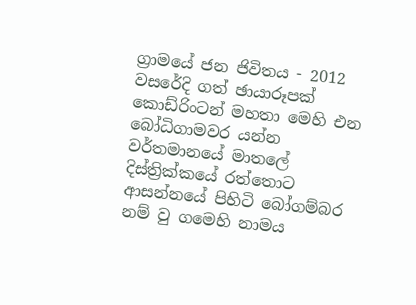ග්‍රාමයේ ජන ජිවිතය - 2012 වසරේදි ගත් ඡායාරූපක්
කොඩ්රිංටන් මහතා මෙහි එන බෝධිගාමවර යන්න වර්තමානයේ මාතලේ දිස්ත්‍රික්කයේ රත්තොට ආසන්නයේ පිහිටි බෝගම්බර නම් වු ගමෙහි නාමය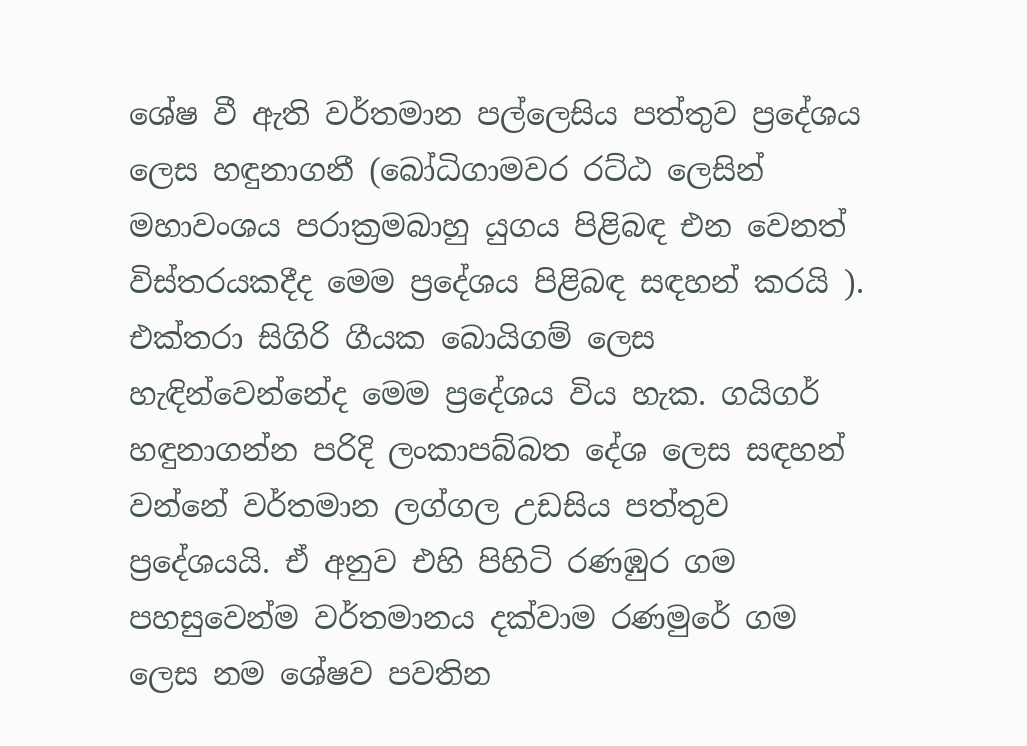ශේෂ වී ඇති වර්තමාන පල්ලෙසිය පත්තුව ප්‍රදේශය ලෙස හඳුනාගනී (බෝධිගාමවර රට්ඨ ලෙසින් මහාවංශය පරාක්‍රමබාහු යුගය පිළිබඳ එන වෙනත් විස්තරයකදීද මෙම ප්‍රදේශය පිළිබඳ සඳහන් කරයි ). එක්තරා සිගිරි ගීයක බොයිගම් ලෙස හැඳින්වෙන්නේද මෙම ප්‍රදේශය විය හැක. ගයිගර් හඳුනාගන්න පරිදි ලංකාපබ්බත දේශ ලෙස සඳහන් වන්නේ වර්තමාන ලග්ගල උඩසිය පත්තුව ප්‍රදේශයයි. ඒ අනුව එහි පිහිටි රණඹුර ගම පහසුවෙන්ම වර්තමානය දක්වාම රණමුරේ ගම ලෙස නම ශේෂව පවතින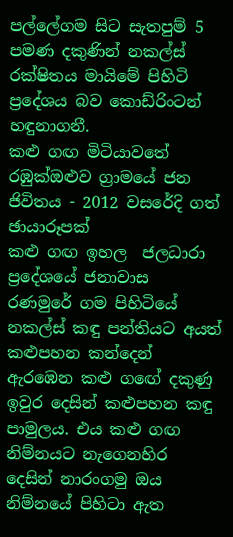පල්ලේගම සිට සැතපුම් 5 පමණ දකුණින් නකල්ස් රක්ෂිතය මායිමේ පිහිටි ප්‍රදේශය බව කොඩ්රිංටන් හඳුනාගනී.
කළු ගඟ මිටියාවතේ රඹුක්ඔළුව ග්‍රාමයේ ජන ජිවිතය - 2012 වසරේදි ගත් ඡායාරූපක්
කළු ගඟ ඉහල  ජලධාරා ප්‍රදේශයේ ජනාවාස
රණමුරේ ගම පිහිටියේ නකල්ස් කඳු පන්තියට අයත් කළුපහන කන්දෙන් ඇරඹෙන කළු ගඟේ දකුණු ඉවුර දෙසින් කළුපහන කඳු පාමුලය. එය කළු ගඟ නිම්නයට නැගෙනහිර දෙසින් නාරංගමු ඔය නිම්නයේ පිහිටා ඇත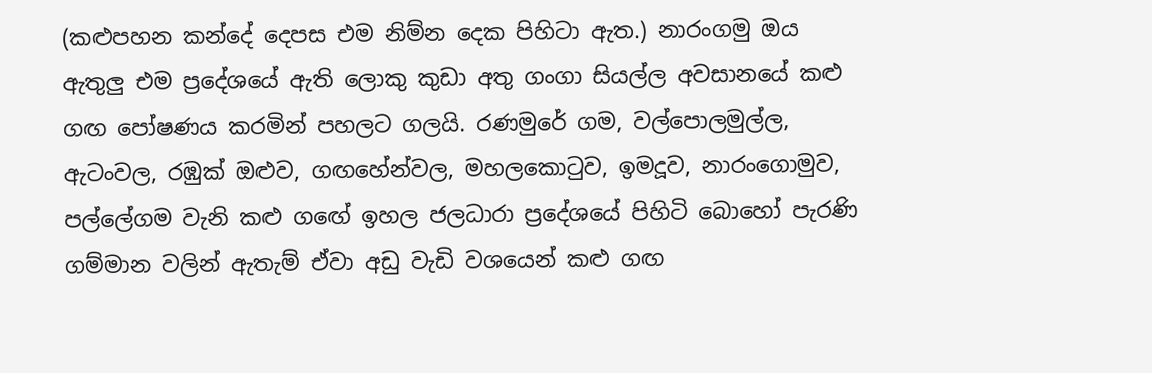(කළුපහන කන්දේ දෙපස එම නිම්න දෙක පිහිටා ඇත.) නාරංගමු ඔය ඇතුලු එම ප්‍රදේශයේ ඇති ලොකු කුඩා අතු ගංගා සියල්ල අවසානයේ කළු ගඟ පෝෂණය කරමින් පහලට ගලයි. රණමුරේ ගම, වල්පොලමුල්ල, ඇටංවල, රඹුක් ඔළුව, ගඟහේන්වල, මහලකොටුව, ඉමදූව, නාරංගොමුව, පල්ලේගම වැනි කළු ගඟේ ඉහල ජලධාරා ප්‍රදේශයේ පිහිටි බොහෝ පැරණි ගම්මාන වලින් ඇතැම් ඒවා අඩු වැඩි වශයෙන් කළු ගඟ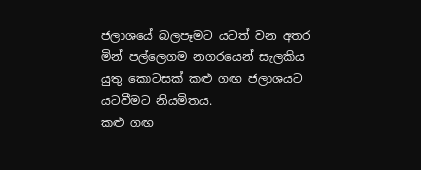ජලාශයේ බලපෑමට යටත් වන අතර මින් පල්ලෙගම නගරයෙන් සැලකිය යුතු කොටසක් කළු ගඟ ජලාශයට යටවීමට නියමිතය.
කළු ගඟ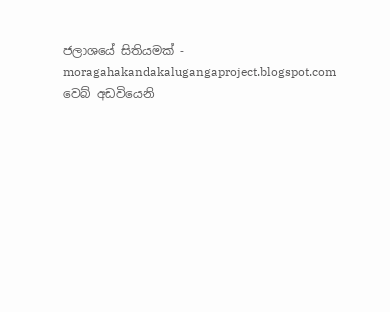ජලාශයේ සිතියමක් - moragahakandakalugangaproject.blogspot.com වෙබ් අඩවියෙනි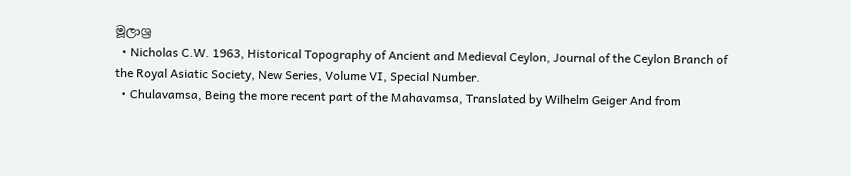මූලාශ්‍ර
  • Nicholas C.W. 1963, Historical Topography of Ancient and Medieval Ceylon, Journal of the Ceylon Branch of the Royal Asiatic Society, New Series, Volume VI, Special Number.
  • Chulavamsa, Being the more recent part of the Mahavamsa, Translated by Wilhelm Geiger And from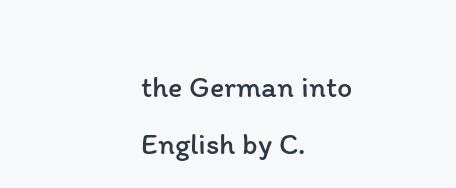the German into English by C.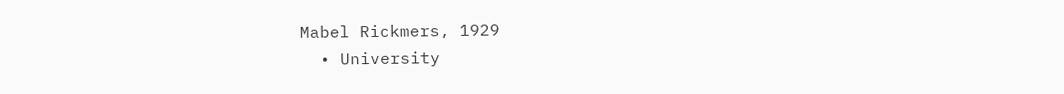Mabel Rickmers, 1929
  • University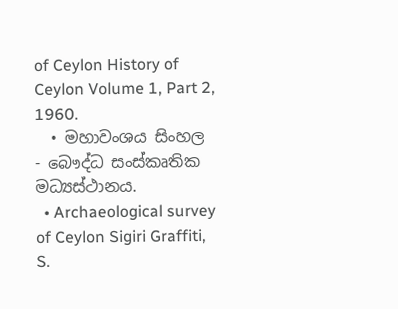of Ceylon History of Ceylon Volume 1, Part 2, 1960.
  • මහාවංශය සිංහල - බෞද්ධ සංස්කෘතික මධ්‍යස්ථානය.
  • Archaeological survey of Ceylon Sigiri Graffiti, S.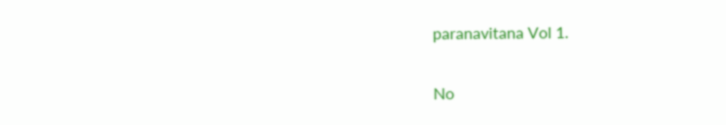paranavitana Vol 1.

No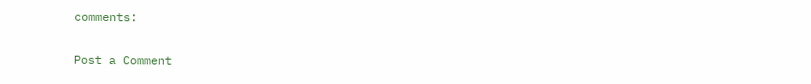comments:

Post a Comment